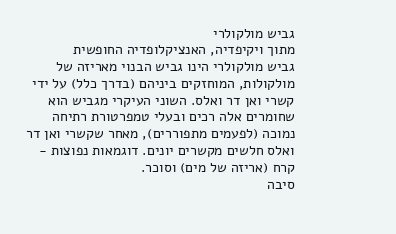גביש מולקולרי
מתוך ויקיפדיה, האנציקלופדיה החופשית
גביש מולקולרי הינו גביש הבנוי מאריזה של מולקולות, המוחזקים ביניהם (בדרך כלל) על ידי קשרי ואן דר ואלס. השוני העיקרי מגביש הוא שחומרים אלה רכים ובעלי טמפרטורת רתיחה נמוכה (לפעמים מתפוררים), מאחר שקשרי ואן דר ואלס חלשים מקשרים יונים. דוגמאות נפוצות - קרח (אריזה של מים) וסוכר.
סיבה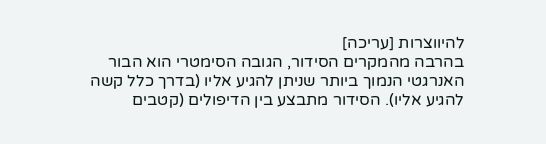להיווצרות [עריכה]
בהרבה מהמקרים הסידור, הגובה הסימטרי הוא הבור האנרגטי הנמוך ביותר שניתן להגיע אליו (בדרך כלל קשה להגיע אליו). הסידור מתבצע בין הדיפולים (קטבים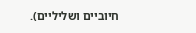חיוביים ושליליים).